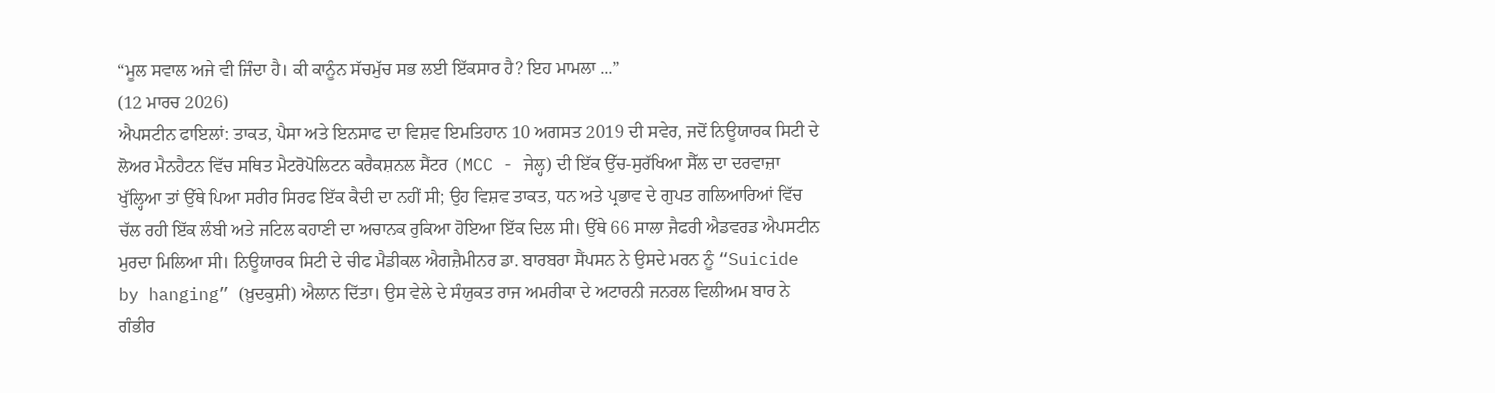“ਮੂਲ ਸਵਾਲ ਅਜੇ ਵੀ ਜਿੰਦਾ ਹੈ। ਕੀ ਕਾਨੂੰਨ ਸੱਚਮੁੱਚ ਸਭ ਲਈ ਇੱਕਸਾਰ ਹੈ? ਇਹ ਮਾਮਲਾ ...”
(12 ਮਾਰਚ 2026)
ਐਪਸਟੀਨ ਫਾਇਲਾਂ: ਤਾਕਤ, ਪੈਸਾ ਅਤੇ ਇਨਸਾਫ ਦਾ ਵਿਸ਼ਵ ਇਮਤਿਹਾਨ 10 ਅਗਸਤ 2019 ਦੀ ਸਵੇਰ, ਜਦੋਂ ਨਿਊਯਾਰਕ ਸਿਟੀ ਦੇ ਲੋਅਰ ਮੈਨਹੈਟਨ ਵਿੱਚ ਸਥਿਤ ਮੈਟਰੋਪੋਲਿਟਨ ਕਰੈਕਸ਼ਨਲ ਸੈਂਟਰ (MCC - ਜੇਲ੍ਹ) ਦੀ ਇੱਕ ਉੱਚ-ਸੁਰੱਖਿਆ ਸੈੱਲ ਦਾ ਦਰਵਾਜ਼ਾ ਖੁੱਲ੍ਹਿਆ ਤਾਂ ਉੱਥੇ ਪਿਆ ਸਰੀਰ ਸਿਰਫ ਇੱਕ ਕੈਦੀ ਦਾ ਨਹੀਂ ਸੀ; ਉਹ ਵਿਸ਼ਵ ਤਾਕਤ, ਧਨ ਅਤੇ ਪ੍ਰਭਾਵ ਦੇ ਗੁਪਤ ਗਲਿਆਰਿਆਂ ਵਿੱਚ ਚੱਲ ਰਹੀ ਇੱਕ ਲੰਬੀ ਅਤੇ ਜਟਿਲ ਕਹਾਣੀ ਦਾ ਅਚਾਨਕ ਰੁਕਿਆ ਹੋਇਆ ਇੱਕ ਦਿਲ ਸੀ। ਉੱਥੇ 66 ਸਾਲਾ ਜੈਫਰੀ ਐਡਵਰਡ ਐਪਸਟੀਨ ਮੁਰਦਾ ਮਿਲਿਆ ਸੀ। ਨਿਊਯਾਰਕ ਸਿਟੀ ਦੇ ਚੀਫ ਮੈਡੀਕਲ ਐਗਜ਼ੈਮੀਨਰ ਡਾ. ਬਾਰਬਰਾ ਸੈਂਪਸਨ ਨੇ ਉਸਦੇ ਮਰਨ ਨੂੰ “Suicide by hanging” (ਖ਼ੁਦਕੁਸ਼ੀ) ਐਲਾਨ ਦਿੱਤਾ। ਉਸ ਵੇਲੇ ਦੇ ਸੰਯੁਕਤ ਰਾਜ ਅਮਰੀਕਾ ਦੇ ਅਟਾਰਨੀ ਜਨਰਲ ਵਿਲੀਅਮ ਬਾਰ ਨੇ ਗੰਭੀਰ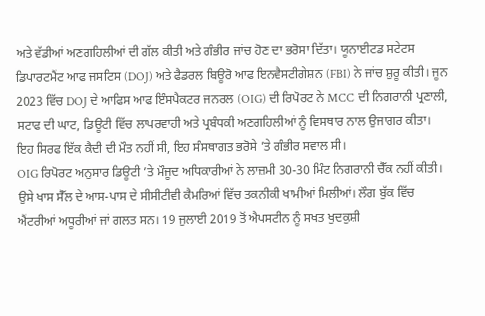ਅਤੇ ਵੱਡੀਆਂ ਅਣਗਹਿਲੀਆਂ ਦੀ ਗੱਲ ਕੀਤੀ ਅਤੇ ਗੰਭੀਰ ਜਾਂਚ ਹੋਣ ਦਾ ਭਰੋਸਾ ਦਿੱਤਾ। ਯੂਨਾਈਟਡ ਸਟੇਟਸ ਡਿਪਾਰਟਮੈਂਟ ਆਫ ਜਸਟਿਸ (DOJ) ਅਤੇ ਫੈਡਰਲ ਬਿਊਰੋ ਆਫ ਇਨਵੈਸਟੀਗੇਸ਼ਨ (FBI) ਨੇ ਜਾਂਚ ਸ਼ੁਰੂ ਕੀਤੀ। ਜੂਨ 2023 ਵਿੱਚ DOJ ਦੇ ਆਫਿਸ ਆਫ ਇੰਸਪੈਕਟਰ ਜਨਰਲ (OIG) ਦੀ ਰਿਪੋਰਟ ਨੇ MCC ਦੀ ਨਿਗਰਾਨੀ ਪ੍ਰਣਾਲੀ, ਸਟਾਫ ਦੀ ਘਾਟ, ਡਿਊਟੀ ਵਿੱਚ ਲਾਪਰਵਾਹੀ ਅਤੇ ਪ੍ਰਬੰਧਕੀ ਅਣਗਹਿਲੀਆਂ ਨੂੰ ਵਿਸਥਾਰ ਨਾਲ ਉਜਾਗਰ ਕੀਤਾ। ਇਹ ਸਿਰਫ ਇੱਕ ਕੈਦੀ ਦੀ ਮੌਤ ਨਹੀਂ ਸੀ, ਇਹ ਸੰਸਥਾਗਤ ਭਰੋਸੇ ’ਤੇ ਗੰਭੀਰ ਸਵਾਲ ਸੀ।
OIG ਰਿਪੋਰਟ ਅਨੁਸਾਰ ਡਿਊਟੀ ’ਤੇ ਮੌਜੂਦ ਅਧਿਕਾਰੀਆਂ ਨੇ ਲਾਜ਼ਮੀ 30-30 ਮਿੰਟ ਨਿਗਰਾਨੀ ਚੈੱਕ ਨਹੀਂ ਕੀਤੀ। ਉਸੇ ਖਾਸ ਸੈੱਲ ਦੇ ਆਸ-ਪਾਸ ਦੇ ਸੀਸੀਟੀਵੀ ਕੈਮਰਿਆਂ ਵਿੱਚ ਤਕਨੀਕੀ ਖਾਮੀਆਂ ਮਿਲੀਆਂ। ਲੌਗ ਬੁੱਕ ਵਿੱਚ ਐਂਟਰੀਆਂ ਅਧੂਰੀਆਂ ਜਾਂ ਗਲਤ ਸਨ। 19 ਜੁਲਾਈ 2019 ਤੋਂ ਐਪਸਟੀਨ ਨੂੰ ਸਖਤ ਖੁਦਕੁਸ਼ੀ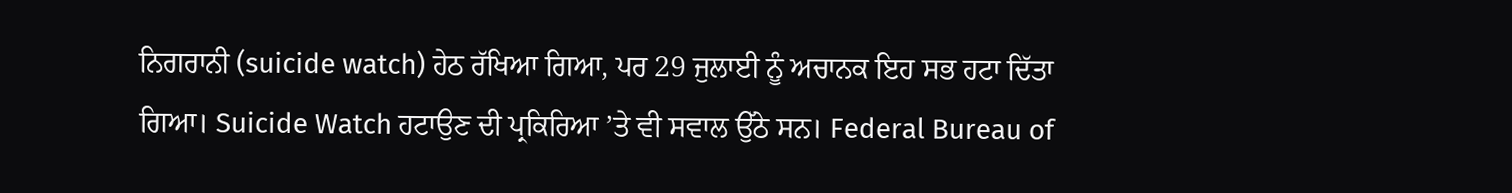ਨਿਗਰਾਨੀ (suicide watch) ਹੇਠ ਰੱਖਿਆ ਗਿਆ, ਪਰ 29 ਜੁਲਾਈ ਨੂੰ ਅਚਾਨਕ ਇਹ ਸਭ ਹਟਾ ਦਿੱਤਾ ਗਿਆ। Suicide Watch ਹਟਾਉਣ ਦੀ ਪ੍ਰਕਿਰਿਆ ’ਤੇ ਵੀ ਸਵਾਲ ਉੱਠੇ ਸਨ। Federal Bureau of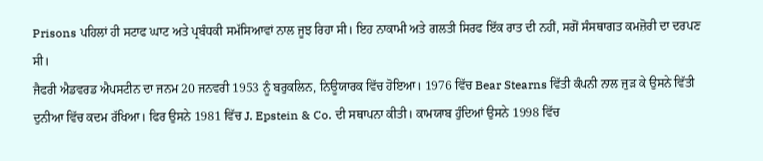Prisons ਪਹਿਲਾਂ ਹੀ ਸਟਾਫ ਘਾਟ ਅਤੇ ਪ੍ਰਬੰਧਕੀ ਸਮੱਸਿਆਵਾਂ ਨਾਲ ਜੂਝ ਰਿਹਾ ਸੀ। ਇਹ ਨਾਕਾਮੀ ਅਤੇ ਗਲਤੀ ਸਿਰਫ ਇੱਕ ਰਾਤ ਦੀ ਨਹੀਂ, ਸਗੋਂ ਸੰਸਥਾਗਤ ਕਮਜ਼ੋਰੀ ਦਾ ਦਰਪਣ ਸੀ।
ਜੈਫਰੀ ਐਡਵਰਡ ਐਪਸਟੀਨ ਦਾ ਜਨਮ 20 ਜਨਵਰੀ 1953 ਨੂੰ ਬਰੁਕਲਿਨ, ਨਿਊਯਾਰਕ ਵਿੱਚ ਹੋਇਆ। 1976 ਵਿੱਚ Bear Stearns ਵਿੱਤੀ ਕੰਪਨੀ ਨਾਲ ਜੁੜ ਕੇ ਉਸਨੇ ਵਿੱਤੀ ਦੁਨੀਆ ਵਿੱਚ ਕਦਮ ਰੱਖਿਆ। ਫਿਰ ਉਸਨੇ 1981 ਵਿੱਚ J. Epstein & Co. ਦੀ ਸਥਾਪਨਾ ਕੀਤੀ। ਕਾਮਯਾਬ ਹੁੰਦਿਆਂ ਉਸਨੇ 1998 ਵਿੱਚ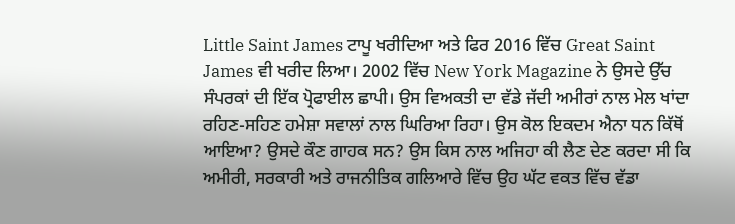Little Saint James ਟਾਪੂ ਖਰੀਦਿਆ ਅਤੇ ਫਿਰ 2016 ਵਿੱਚ Great Saint James ਵੀ ਖਰੀਦ ਲਿਆ। 2002 ਵਿੱਚ New York Magazine ਨੇ ਉਸਦੇ ਉੱਚ ਸੰਪਰਕਾਂ ਦੀ ਇੱਕ ਪ੍ਰੋਫਾਈਲ ਛਾਪੀ। ਉਸ ਵਿਅਕਤੀ ਦਾ ਵੱਡੇ ਜੱਦੀ ਅਮੀਰਾਂ ਨਾਲ ਮੇਲ ਖਾਂਦਾ ਰਹਿਣ-ਸਹਿਣ ਹਮੇਸ਼ਾ ਸਵਾਲਾਂ ਨਾਲ ਘਿਰਿਆ ਰਿਹਾ। ਉਸ ਕੋਲ ਇਕਦਮ ਐਨਾ ਧਨ ਕਿੱਥੋਂ ਆਇਆ? ਉਸਦੇ ਕੌਣ ਗਾਹਕ ਸਨ? ਉਸ ਕਿਸ ਨਾਲ ਅਜਿਹਾ ਕੀ ਲੈਣ ਦੇਣ ਕਰਦਾ ਸੀ ਕਿ ਅਮੀਰੀ, ਸਰਕਾਰੀ ਅਤੇ ਰਾਜਨੀਤਿਕ ਗਲਿਆਰੇ ਵਿੱਚ ਉਹ ਘੱਟ ਵਕਤ ਵਿੱਚ ਵੱਡਾ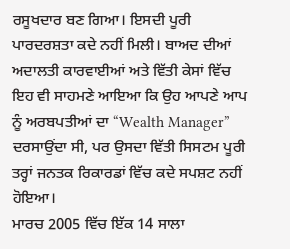ਰਸੂਖਦਾਰ ਬਣ ਗਿਆ। ਇਸਦੀ ਪੂਰੀ ਪਾਰਦਰਸ਼ਤਾ ਕਦੇ ਨਹੀਂ ਮਿਲੀ। ਬਾਅਦ ਦੀਆਂ ਅਦਾਲਤੀ ਕਾਰਵਾਈਆਂ ਅਤੇ ਵਿੱਤੀ ਕੇਸਾਂ ਵਿੱਚ ਇਹ ਵੀ ਸਾਹਮਣੇ ਆਇਆ ਕਿ ਉਹ ਆਪਣੇ ਆਪ ਨੂੰ ਅਰਬਪਤੀਆਂ ਦਾ “Wealth Manager” ਦਰਸਾਉਂਦਾ ਸੀ, ਪਰ ਉਸਦਾ ਵਿੱਤੀ ਸਿਸਟਮ ਪੂਰੀ ਤਰ੍ਹਾਂ ਜਨਤਕ ਰਿਕਾਰਡਾਂ ਵਿੱਚ ਕਦੇ ਸਪਸ਼ਟ ਨਹੀਂ ਹੋਇਆ।
ਮਾਰਚ 2005 ਵਿੱਚ ਇੱਕ 14 ਸਾਲਾ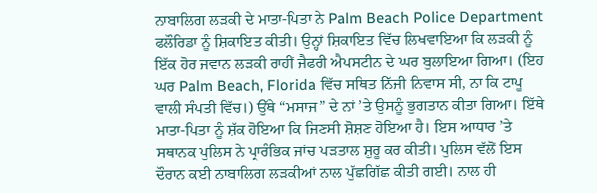ਨਾਬਾਲਿਗ ਲੜਕੀ ਦੇ ਮਾਤਾ-ਪਿਤਾ ਨੇ Palm Beach Police Department ਫਲੌਰਿਡਾ ਨੂੰ ਸ਼ਿਕਾਇਤ ਕੀਤੀ। ਉਨ੍ਹਾਂ ਸ਼ਿਕਾਇਤ ਵਿੱਚ ਲਿਖਵਾਇਆ ਕਿ ਲੜਕੀ ਨੂੰ ਇੱਕ ਹੋਰ ਜਵਾਨ ਲੜਕੀ ਰਾਹੀਂ ਜੈਫਰੀ ਐਪਸਟੀਨ ਦੇ ਘਰ ਬੁਲਾਇਆ ਗਿਆ। (ਇਹ ਘਰ Palm Beach, Florida ਵਿੱਚ ਸਥਿਤ ਨਿੱਜੀ ਨਿਵਾਸ ਸੀ, ਨਾ ਕਿ ਟਾਪੂ ਵਾਲੀ ਸੰਪਤੀ ਵਿੱਚ।) ਉੱਥੇ “ਮਸਾਜ” ਦੇ ਨਾਂ ’ਤੇ ਉਸਨੂੰ ਭੁਗਤਾਨ ਕੀਤਾ ਗਿਆ। ਇੱਥੇ ਮਾਤਾ-ਪਿਤਾ ਨੂੰ ਸ਼ੱਕ ਹੋਇਆ ਕਿ ਜਿਣਸੀ ਸ਼ੋਸ਼ਣ ਹੋਇਆ ਹੈ। ਇਸ ਆਧਾਰ ’ਤੇ ਸਥਾਨਕ ਪੁਲਿਸ ਨੇ ਪ੍ਰਾਰੰਭਿਕ ਜਾਂਚ ਪੜਤਾਲ ਸ਼ੁਰੂ ਕਰ ਕੀਤੀ। ਪੁਲਿਸ ਵੱਲੋਂ ਇਸ ਦੌਰਾਨ ਕਈ ਨਾਬਾਲਿਗ ਲੜਕੀਆਂ ਨਾਲ ਪੁੱਛਗਿੱਛ ਕੀਤੀ ਗਈ। ਨਾਲ ਹੀ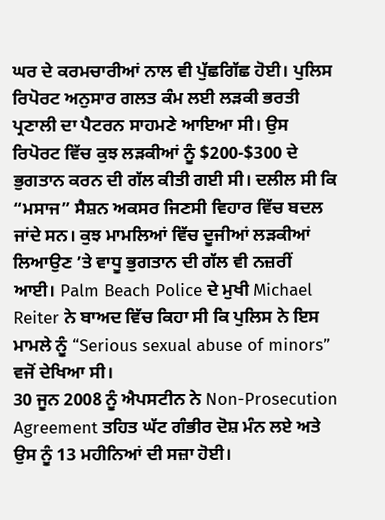ਘਰ ਦੇ ਕਰਮਚਾਰੀਆਂ ਨਾਲ ਵੀ ਪੁੱਛਗਿੱਛ ਹੋਈ। ਪੁਲਿਸ ਰਿਪੋਰਟ ਅਨੁਸਾਰ ਗਲਤ ਕੰਮ ਲਈ ਲੜਕੀ ਭਰਤੀ ਪ੍ਰਣਾਲੀ ਦਾ ਪੈਟਰਨ ਸਾਹਮਣੇ ਆਇਆ ਸੀ। ਉਸ ਰਿਪੋਰਟ ਵਿੱਚ ਕੁਝ ਲੜਕੀਆਂ ਨੂੰ $200-$300 ਦੇ ਭੁਗਤਾਨ ਕਰਨ ਦੀ ਗੱਲ ਕੀਤੀ ਗਈ ਸੀ। ਦਲੀਲ ਸੀ ਕਿ “ਮਸਾਜ” ਸੈਸ਼ਨ ਅਕਸਰ ਜਿਣਸੀ ਵਿਹਾਰ ਵਿੱਚ ਬਦਲ ਜਾਂਦੇ ਸਨ। ਕੁਝ ਮਾਮਲਿਆਂ ਵਿੱਚ ਦੂਜੀਆਂ ਲੜਕੀਆਂ ਲਿਆਉਣ ’ਤੇ ਵਾਧੂ ਭੁਗਤਾਨ ਦੀ ਗੱਲ ਵੀ ਨਜ਼ਰੀਂ ਆਈ। Palm Beach Police ਦੇ ਮੁਖੀ Michael Reiter ਨੇ ਬਾਅਦ ਵਿੱਚ ਕਿਹਾ ਸੀ ਕਿ ਪੁਲਿਸ ਨੇ ਇਸ ਮਾਮਲੇ ਨੂੰ “Serious sexual abuse of minors” ਵਜੋਂ ਦੇਖਿਆ ਸੀ।
30 ਜੂਨ 2008 ਨੂੰ ਐਪਸਟੀਨ ਨੇ Non-Prosecution Agreement ਤਹਿਤ ਘੱਟ ਗੰਭੀਰ ਦੋਸ਼ ਮੰਨ ਲਏ ਅਤੇ ਉਸ ਨੂੰ 13 ਮਹੀਨਿਆਂ ਦੀ ਸਜ਼ਾ ਹੋਈ।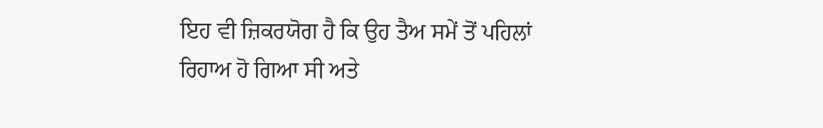ਇਹ ਵੀ ਜ਼ਿਕਰਯੋਗ ਹੈ ਕਿ ਉਹ ਤੈਅ ਸਮੇਂ ਤੋਂ ਪਹਿਲਾਂ ਰਿਹਾਅ ਹੋ ਗਿਆ ਸੀ ਅਤੇ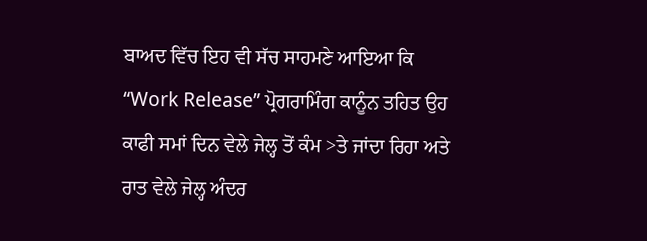ਬਾਅਦ ਵਿੱਚ ਇਹ ਵੀ ਸੱਚ ਸਾਹਮਣੇ ਆਇਆ ਕਿ “Work Release” ਪ੍ਰੋਗਰਾਮਿੰਗ ਕਾਨੂੰਨ ਤਹਿਤ ਉਹ ਕਾਫੀ ਸਮਾਂ ਦਿਨ ਵੇਲੇ ਜੇਲ੍ਹ ਤੋਂ ਕੰਮ >ਤੇ ਜਾਂਦਾ ਰਿਹਾ ਅਤੇ ਰਾਤ ਵੇਲੇ ਜੇਲ੍ਹ ਅੰਦਰ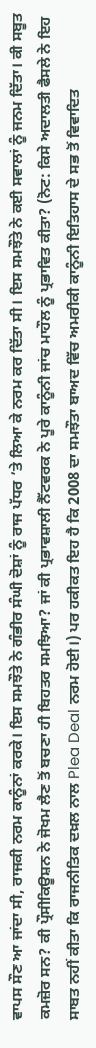ਵਾਪਸ ਸੌਣ ਆ ਜਾਂਦਾ ਸੀ, ਰਾਜਕੀ ਨਰਮ ਕਾਨੂੰਨਾਂ ਕਰਕੇ। ਇਸ ਸਮਝੌਤੇ ਨੇ ਗੰਭੀਰ ਸੰਘੀ ਦੋਸ਼ਾਂ ਨੂੰ ਰਾਜ ਪੱਧਰ ’ਤੇ ਲਿਆ ਕੇ ਨਰਮ ਕਰ ਦਿੱਤਾ ਸੀ। ਇਸ ਸਮਝੌਤੇ ਨੇ ਕਈ ਸਵਾਲਾਂ ਨੂੰ ਜਨਮ ਦਿੱਤਾ। ਕੀ ਸਬੂਤ ਕਮਜ਼ੋਰ ਸਨ? ਕੀ ਪ੍ਰੌਸੀਕਿਊਸ਼ਨ ਨੇ ਜੋਖਮ ਲੈਣ ਤੋਂ ਬਚਣਾ ਹੀ ਬਿਹਤਰ ਸਮਝਿਆ? ਜਾਂ ਕੀ ਪ੍ਰਭਾਵਸ਼ਾਲੀ ਨੈੱਟਵਰਕ ਨੇ ਪੂਰੇ ਕਾਨੂੰਨੀ ਜਾਂਚ ਮਾਹੌਲ ਨੂੰ ਪ੍ਰਭਾਵਿਤ ਕੀਤਾ? (ਨੋਟ: ਕਿਸੇ ਅਦਾਲਤੀ ਫੈਸਲੇ ਨੇ ਇਹ ਸਾਬਤ ਨਹੀਂ ਕੀਤਾ ਕਿ ਰਾਜਨੀਤਿਕ ਦਖ਼ਲ ਨਾਲ Plea Deal ਨਰਮ ਹੋਈ।) ਪਰ ਹਕੀਕਤ ਇਹ ਹੈ ਕਿ 2008 ਦਾ ਸਮਝੌਤਾ ਬਾਅਦ ਵਿੱਚ ਅਮਰੀਕੀ ਕਾਨੂੰਨੀ ਇਤਿਹਾਸ ਦੇ ਸਭ ਤੋਂ ਵਿਵਾਦਿਤ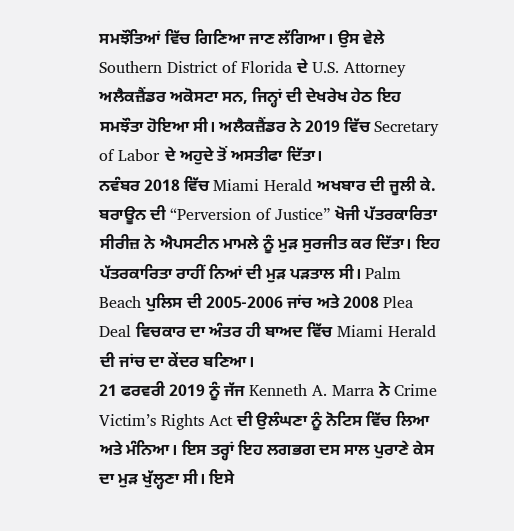ਸਮਝੌਤਿਆਂ ਵਿੱਚ ਗਿਣਿਆ ਜਾਣ ਲੱਗਿਆ। ਉਸ ਵੇਲੇ Southern District of Florida ਦੇ U.S. Attorney ਅਲੈਕਜ਼ੈਂਡਰ ਅਕੋਸਟਾ ਸਨ, ਜਿਨ੍ਹਾਂ ਦੀ ਦੇਖਰੇਖ ਹੇਠ ਇਹ ਸਮਝੌਤਾ ਹੋਇਆ ਸੀ। ਅਲੈਕਜ਼ੈਂਡਰ ਨੇ 2019 ਵਿੱਚ Secretary of Labor ਦੇ ਅਹੁਦੇ ਤੋਂ ਅਸਤੀਫਾ ਦਿੱਤਾ।
ਨਵੰਬਰ 2018 ਵਿੱਚ Miami Herald ਅਖਬਾਰ ਦੀ ਜੂਲੀ ਕੇ. ਬਰਾਊਨ ਦੀ “Perversion of Justice” ਖੋਜੀ ਪੱਤਰਕਾਰਿਤਾ ਸੀਰੀਜ਼ ਨੇ ਐਪਸਟੀਨ ਮਾਮਲੇ ਨੂੰ ਮੁੜ ਸੁਰਜੀਤ ਕਰ ਦਿੱਤਾ। ਇਹ ਪੱਤਰਕਾਰਿਤਾ ਰਾਹੀਂ ਨਿਆਂ ਦੀ ਮੁੜ ਪੜਤਾਲ ਸੀ। Palm Beach ਪੁਲਿਸ ਦੀ 2005-2006 ਜਾਂਚ ਅਤੇ 2008 Plea Deal ਵਿਚਕਾਰ ਦਾ ਅੰਤਰ ਹੀ ਬਾਅਦ ਵਿੱਚ Miami Herald ਦੀ ਜਾਂਚ ਦਾ ਕੇਂਦਰ ਬਣਿਆ।
21 ਫਰਵਰੀ 2019 ਨੂੰ ਜੱਜ Kenneth A. Marra ਨੇ Crime Victim’s Rights Act ਦੀ ਉਲੰਘਣਾ ਨੂੰ ਨੋਟਿਸ ਵਿੱਚ ਲਿਆ ਅਤੇ ਮੰਨਿਆ। ਇਸ ਤਰ੍ਹਾਂ ਇਹ ਲਗਭਗ ਦਸ ਸਾਲ ਪੁਰਾਣੇ ਕੇਸ ਦਾ ਮੁੜ ਖੁੱਲ੍ਹਣਾ ਸੀ। ਇਸੇ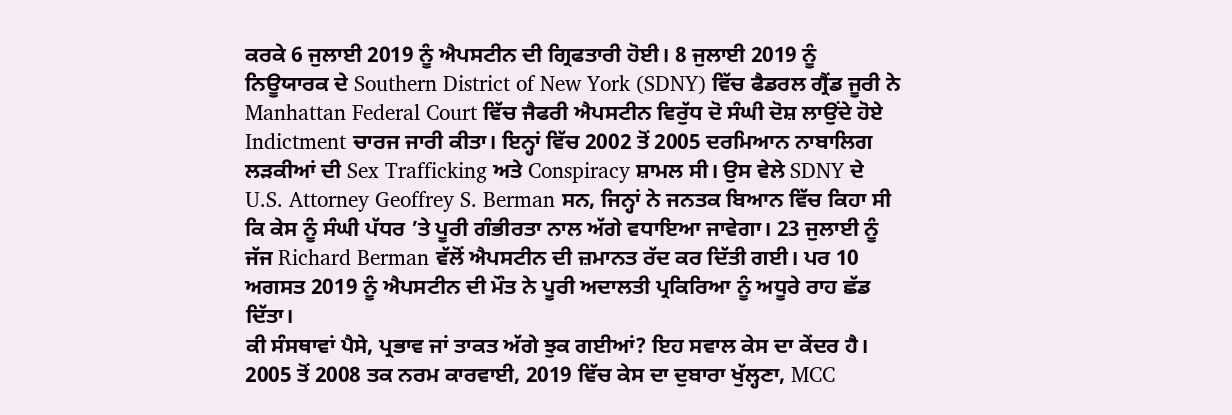ਕਰਕੇ 6 ਜੁਲਾਈ 2019 ਨੂੰ ਐਪਸਟੀਨ ਦੀ ਗ੍ਰਿਫਤਾਰੀ ਹੋਈ। 8 ਜੁਲਾਈ 2019 ਨੂੰ ਨਿਊਯਾਰਕ ਦੇ Southern District of New York (SDNY) ਵਿੱਚ ਫੈਡਰਲ ਗ੍ਰੈਂਡ ਜੂਰੀ ਨੇ Manhattan Federal Court ਵਿੱਚ ਜੈਫਰੀ ਐਪਸਟੀਨ ਵਿਰੁੱਧ ਦੋ ਸੰਘੀ ਦੋਸ਼ ਲਾਉਂਦੇ ਹੋਏ Indictment ਚਾਰਜ ਜਾਰੀ ਕੀਤਾ। ਇਨ੍ਹਾਂ ਵਿੱਚ 2002 ਤੋਂ 2005 ਦਰਮਿਆਨ ਨਾਬਾਲਿਗ ਲੜਕੀਆਂ ਦੀ Sex Trafficking ਅਤੇ Conspiracy ਸ਼ਾਮਲ ਸੀ। ਉਸ ਵੇਲੇ SDNY ਦੇ U.S. Attorney Geoffrey S. Berman ਸਨ, ਜਿਨ੍ਹਾਂ ਨੇ ਜਨਤਕ ਬਿਆਨ ਵਿੱਚ ਕਿਹਾ ਸੀ ਕਿ ਕੇਸ ਨੂੰ ਸੰਘੀ ਪੱਧਰ ’ਤੇ ਪੂਰੀ ਗੰਭੀਰਤਾ ਨਾਲ ਅੱਗੇ ਵਧਾਇਆ ਜਾਵੇਗਾ। 23 ਜੁਲਾਈ ਨੂੰ ਜੱਜ Richard Berman ਵੱਲੋਂ ਐਪਸਟੀਨ ਦੀ ਜ਼ਮਾਨਤ ਰੱਦ ਕਰ ਦਿੱਤੀ ਗਈ। ਪਰ 10 ਅਗਸਤ 2019 ਨੂੰ ਐਪਸਟੀਨ ਦੀ ਮੌਤ ਨੇ ਪੂਰੀ ਅਦਾਲਤੀ ਪ੍ਰਕਿਰਿਆ ਨੂੰ ਅਧੂਰੇ ਰਾਹ ਛੱਡ ਦਿੱਤਾ।
ਕੀ ਸੰਸਥਾਵਾਂ ਪੈਸੇ, ਪ੍ਰਭਾਵ ਜਾਂ ਤਾਕਤ ਅੱਗੇ ਝੁਕ ਗਈਆਂ? ਇਹ ਸਵਾਲ ਕੇਸ ਦਾ ਕੇਂਦਰ ਹੈ। 2005 ਤੋਂ 2008 ਤਕ ਨਰਮ ਕਾਰਵਾਈ, 2019 ਵਿੱਚ ਕੇਸ ਦਾ ਦੁਬਾਰਾ ਖੁੱਲ੍ਹਣਾ, MCC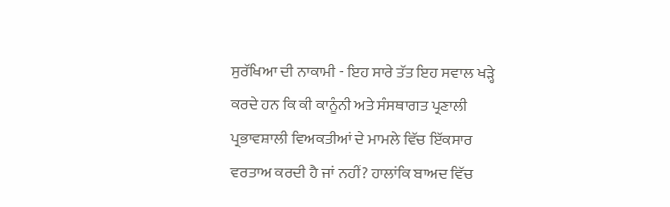ਸੁਰੱਖਿਆ ਦੀ ਨਾਕਾਮੀ - ਇਹ ਸਾਰੇ ਤੱਤ ਇਹ ਸਵਾਲ ਖੜ੍ਹੇ ਕਰਦੇ ਹਨ ਕਿ ਕੀ ਕਾਨੂੰਨੀ ਅਤੇ ਸੰਸਥਾਗਤ ਪ੍ਰਣਾਲੀ ਪ੍ਰਭਾਵਸ਼ਾਲੀ ਵਿਅਕਤੀਆਂ ਦੇ ਮਾਮਲੇ ਵਿੱਚ ਇੱਕਸਾਰ ਵਰਤਾਅ ਕਰਦੀ ਹੈ ਜਾਂ ਨਹੀਂ? ਹਾਲਾਂਕਿ ਬਾਅਦ ਵਿੱਚ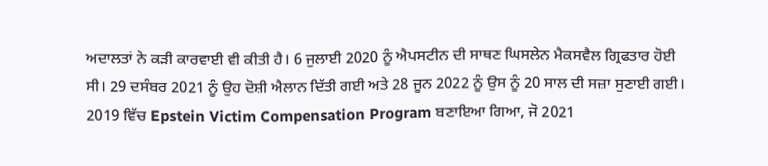ਅਦਾਲਤਾਂ ਨੇ ਕੜੀ ਕਾਰਵਾਈ ਵੀ ਕੀਤੀ ਹੈ। 6 ਜੁਲਾਈ 2020 ਨੂੰ ਐਪਸਟੀਨ ਦੀ ਸਾਥਣ ਘਿਸਲੇਨ ਮੈਕਸਵੈਲ ਗ੍ਰਿਫਤਾਰ ਹੋਈ ਸੀ। 29 ਦਸੰਬਰ 2021 ਨੂੰ ਉਹ ਦੋਸ਼ੀ ਐਲਾਨ ਦਿੱਤੀ ਗਈ ਅਤੇ 28 ਜੂਨ 2022 ਨੂੰ ਉਸ ਨੂੰ 20 ਸਾਲ ਦੀ ਸਜ਼ਾ ਸੁਣਾਈ ਗਈ।
2019 ਵਿੱਚ Epstein Victim Compensation Program ਬਣਾਇਆ ਗਿਆ, ਜੋ 2021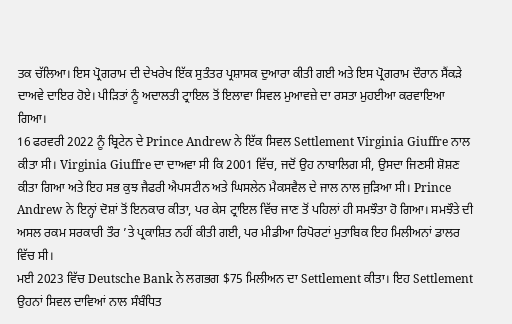ਤਕ ਚੱਲਿਆ। ਇਸ ਪ੍ਰੋਗਰਾਮ ਦੀ ਦੇਖਰੇਖ ਇੱਕ ਸੁਤੰਤਰ ਪ੍ਰਸ਼ਾਸਕ ਦੁਆਰਾ ਕੀਤੀ ਗਈ ਅਤੇ ਇਸ ਪ੍ਰੋਗਰਾਮ ਦੌਰਾਨ ਸੈਂਕੜੇ ਦਾਅਵੇ ਦਾਇਰ ਹੋਏ। ਪੀੜਿਤਾਂ ਨੂੰ ਅਦਾਲਤੀ ਟ੍ਰਾਇਲ ਤੋਂ ਇਲਾਵਾ ਸਿਵਲ ਮੁਆਵਜ਼ੇ ਦਾ ਰਸਤਾ ਮੁਹਈਆ ਕਰਵਾਇਆ ਗਿਆ।
16 ਫਰਵਰੀ 2022 ਨੂੰ ਬ੍ਰਿਟੇਨ ਦੇ Prince Andrew ਨੇ ਇੱਕ ਸਿਵਲ Settlement Virginia Giuffre ਨਾਲ ਕੀਤਾ ਸੀ। Virginia Giuffre ਦਾ ਦਾਅਵਾ ਸੀ ਕਿ 2001 ਵਿੱਚ, ਜਦੋਂ ਉਹ ਨਾਬਾਲਿਗ ਸੀ, ਉਸਦਾ ਜਿਣਸੀ ਸ਼ੋਸ਼ਣ ਕੀਤਾ ਗਿਆ ਅਤੇ ਇਹ ਸਭ ਕੁਝ ਜੈਫਰੀ ਐਪਸਟੀਨ ਅਤੇ ਘਿਸਲੇਨ ਮੈਕਸਵੈਲ ਦੇ ਜਾਲ ਨਾਲ ਜੁੜਿਆ ਸੀ। Prince Andrew ਨੇ ਇਨ੍ਹਾਂ ਦੋਸ਼ਾਂ ਤੋਂ ਇਨਕਾਰ ਕੀਤਾ, ਪਰ ਕੇਸ ਟ੍ਰਾਇਲ ਵਿੱਚ ਜਾਣ ਤੋਂ ਪਹਿਲਾਂ ਹੀ ਸਮਝੌਤਾ ਹੋ ਗਿਆ। ਸਮਝੌਤੇ ਦੀ ਅਸਲ ਰਕਮ ਸਰਕਾਰੀ ਤੌਰ ’ਤੇ ਪ੍ਰਕਾਸ਼ਿਤ ਨਹੀਂ ਕੀਤੀ ਗਈ, ਪਰ ਮੀਡੀਆ ਰਿਪੋਰਟਾਂ ਮੁਤਾਬਿਕ ਇਹ ਮਿਲੀਅਨਾਂ ਡਾਲਰ ਵਿੱਚ ਸੀ।
ਮਈ 2023 ਵਿੱਚ Deutsche Bank ਨੇ ਲਗਭਗ $75 ਮਿਲੀਅਨ ਦਾ Settlement ਕੀਤਾ। ਇਹ Settlement ਉਹਨਾਂ ਸਿਵਲ ਦਾਵਿਆਂ ਨਾਲ ਸੰਬੰਧਿਤ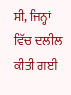ਸੀ, ਜਿਨ੍ਹਾਂ ਵਿੱਚ ਦਲੀਲ ਕੀਤੀ ਗਈ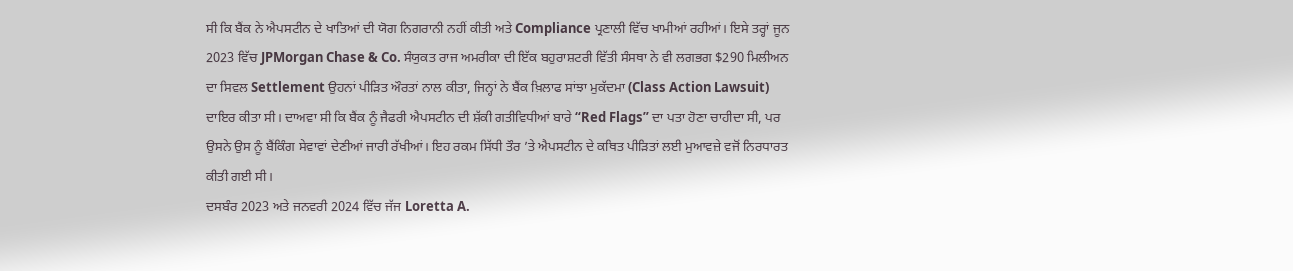ਸੀ ਕਿ ਬੈਂਕ ਨੇ ਐਪਸਟੀਨ ਦੇ ਖਾਤਿਆਂ ਦੀ ਯੋਗ ਨਿਗਰਾਨੀ ਨਹੀਂ ਕੀਤੀ ਅਤੇ Compliance ਪ੍ਰਣਾਲੀ ਵਿੱਚ ਖਾਮੀਆਂ ਰਹੀਆਂ। ਇਸੇ ਤਰ੍ਹਾਂ ਜੂਨ 2023 ਵਿੱਚ JPMorgan Chase & Co. ਸੰਯੁਕਤ ਰਾਜ ਅਮਰੀਕਾ ਦੀ ਇੱਕ ਬਹੁਰਾਸ਼ਟਰੀ ਵਿੱਤੀ ਸੰਸਥਾ ਨੇ ਵੀ ਲਗਭਗ $290 ਮਿਲੀਅਨ ਦਾ ਸਿਵਲ Settlement ਉਹਨਾਂ ਪੀੜਿਤ ਔਰਤਾਂ ਨਾਲ ਕੀਤਾ, ਜਿਨ੍ਹਾਂ ਨੇ ਬੈਂਕ ਖ਼ਿਲਾਫ ਸਾਂਝਾ ਮੁਕੱਦਮਾ (Class Action Lawsuit) ਦਾਇਰ ਕੀਤਾ ਸੀ। ਦਾਅਵਾ ਸੀ ਕਿ ਬੈਂਕ ਨੂੰ ਜੈਫਰੀ ਐਪਸਟੀਨ ਦੀ ਸ਼ੱਕੀ ਗਤੀਵਿਧੀਆਂ ਬਾਰੇ “Red Flags” ਦਾ ਪਤਾ ਹੋਣਾ ਚਾਹੀਦਾ ਸੀ, ਪਰ ਉਸਨੇ ਉਸ ਨੂੰ ਬੈਂਕਿੰਗ ਸੇਵਾਵਾਂ ਦੇਣੀਆਂ ਜਾਰੀ ਰੱਖੀਆਂ। ਇਹ ਰਕਮ ਸਿੱਧੀ ਤੌਰ ’ਤੇ ਐਪਸਟੀਨ ਦੇ ਕਥਿਤ ਪੀੜਿਤਾਂ ਲਈ ਮੁਆਵਜ਼ੇ ਵਜੋਂ ਨਿਰਧਾਰਤ ਕੀਤੀ ਗਈ ਸੀ।
ਦਸਬੰਰ 2023 ਅਤੇ ਜਨਵਰੀ 2024 ਵਿੱਚ ਜੱਜ Loretta A.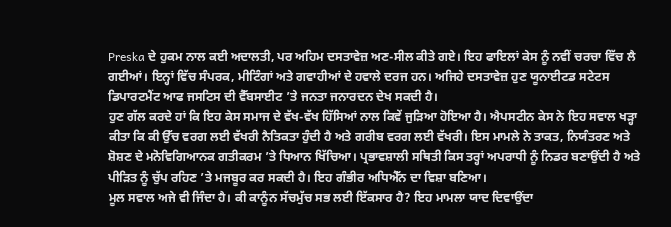Preska ਦੇ ਹੁਕਮ ਨਾਲ ਕਈ ਅਦਾਲਤੀ, ਪਰ ਅਹਿਮ ਦਸਤਾਵੇਜ਼ ਅਣ-ਸੀਲ ਕੀਤੇ ਗਏ। ਇਹ ਫਾਇਲਾਂ ਕੇਸ ਨੂੰ ਨਵੀਂ ਚਰਚਾ ਵਿੱਚ ਲੈ ਗਈਆਂ। ਇਨ੍ਹਾਂ ਵਿੱਚ ਸੰਪਰਕ, ਮੀਟਿੰਗਾਂ ਅਤੇ ਗਵਾਹੀਆਂ ਦੇ ਹਵਾਲੇ ਦਰਜ ਹਨ। ਅਜਿਹੇ ਦਸਤਾਵੇਜ਼ ਹੁਣ ਯੂਨਾਈਟਡ ਸਟੇਟਸ ਡਿਪਾਰਟਮੈਂਟ ਆਫ ਜਸਟਿਸ ਦੀ ਵੈੱਬਸਾਈਟ ’ਤੇ ਜਨਤਾ ਜਨਾਰਦਨ ਦੇਖ ਸਕਦੀ ਹੈ।
ਹੁਣ ਗੱਲ ਕਰਦੇ ਹਾਂ ਕਿ ਇਹ ਕੇਸ ਸਮਾਜ ਦੇ ਵੱਖ-ਵੱਖ ਹਿੱਸਿਆਂ ਨਾਲ ਕਿਵੇਂ ਜੁੜਿਆ ਹੋਇਆ ਹੈ। ਐਪਸਟੀਨ ਕੇਸ ਨੇ ਇਹ ਸਵਾਲ ਖੜ੍ਹਾ ਕੀਤਾ ਕਿ ਕੀ ਉੱਚ ਵਰਗ ਲਈ ਵੱਖਰੀ ਨੈਤਿਕਤਾ ਹੁੰਦੀ ਹੈ ਅਤੇ ਗਰੀਬ ਵਰਗ ਲਈ ਵੱਖਰੀ। ਇਸ ਮਾਮਲੇ ਨੇ ਤਾਕਤ, ਨਿਯੰਤਰਣ ਅਤੇ ਸ਼ੋਸ਼ਣ ਦੇ ਮਨੋਵਿਗਿਆਨਕ ਗਤੀਕਰਮ ’ਤੇ ਧਿਆਨ ਖਿੱਚਿਆ। ਪ੍ਰਭਾਵਸ਼ਾਲੀ ਸਥਿਤੀ ਕਿਸ ਤਰ੍ਹਾਂ ਅਪਰਾਧੀ ਨੂੰ ਨਿਡਰ ਬਣਾਉਂਦੀ ਹੈ ਅਤੇ ਪੀੜਿਤ ਨੂੰ ਚੁੱਪ ਰਹਿਣ ’ਤੇ ਮਜਬੂਰ ਕਰ ਸਕਦੀ ਹੈ। ਇਹ ਗੰਭੀਰ ਅਧਿਐੱਨ ਦਾ ਵਿਸ਼ਾ ਬਣਿਆ।
ਮੂਲ ਸਵਾਲ ਅਜੇ ਵੀ ਜਿੰਦਾ ਹੈ। ਕੀ ਕਾਨੂੰਨ ਸੱਚਮੁੱਚ ਸਭ ਲਈ ਇੱਕਸਾਰ ਹੈ? ਇਹ ਮਾਮਲਾ ਯਾਦ ਦਿਵਾਉਂਦਾ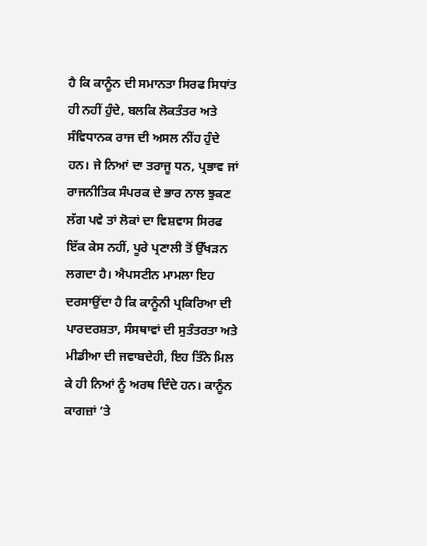ਹੈ ਕਿ ਕਾਨੂੰਨ ਦੀ ਸਮਾਨਤਾ ਸਿਰਫ ਸਿਧਾਂਤ ਹੀ ਨਹੀਂ ਹੁੰਦੇ, ਬਲਕਿ ਲੋਕਤੰਤਰ ਅਤੇ ਸੰਵਿਧਾਨਕ ਰਾਜ ਦੀ ਅਸਲ ਨੀਂਹ ਹੁੰਦੇ ਹਨ। ਜੇ ਨਿਆਂ ਦਾ ਤਰਾਜੂ ਧਨ, ਪ੍ਰਭਾਵ ਜਾਂ ਰਾਜਨੀਤਿਕ ਸੰਪਰਕ ਦੇ ਭਾਰ ਨਾਲ ਝੁਕਣ ਲੱਗ ਪਵੇ ਤਾਂ ਲੋਕਾਂ ਦਾ ਵਿਸ਼ਵਾਸ ਸਿਰਫ ਇੱਕ ਕੇਸ ਨਹੀਂ, ਪੂਰੇ ਪ੍ਰਣਾਲੀ ਤੋਂ ਉੱਖੜਨ ਲਗਦਾ ਹੈ। ਐਪਸਟੀਨ ਮਾਮਲਾ ਇਹ ਦਰਸਾਉਂਦਾ ਹੈ ਕਿ ਕਾਨੂੰਨੀ ਪ੍ਰਕਿਰਿਆ ਦੀ ਪਾਰਦਰਸ਼ਤਾ, ਸੰਸਥਾਵਾਂ ਦੀ ਸੁਤੰਤਰਤਾ ਅਤੇ ਮੀਡੀਆ ਦੀ ਜਵਾਬਦੇਹੀ, ਇਹ ਤਿੰਨੇ ਮਿਲ ਕੇ ਹੀ ਨਿਆਂ ਨੂੰ ਅਰਥ ਦਿੰਦੇ ਹਨ। ਕਾਨੂੰਨ ਕਾਗਜ਼ਾਂ ’ਤੇ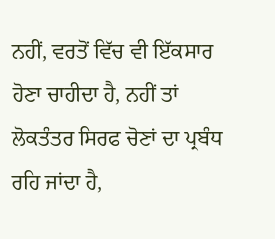ਨਹੀਂ, ਵਰਤੋਂ ਵਿੱਚ ਵੀ ਇੱਕਸਾਰ ਹੋਣਾ ਚਾਹੀਦਾ ਹੈ, ਨਹੀਂ ਤਾਂ ਲੋਕਤੰਤਰ ਸਿਰਫ ਚੋਣਾਂ ਦਾ ਪ੍ਰਬੰਧ ਰਹਿ ਜਾਂਦਾ ਹੈ,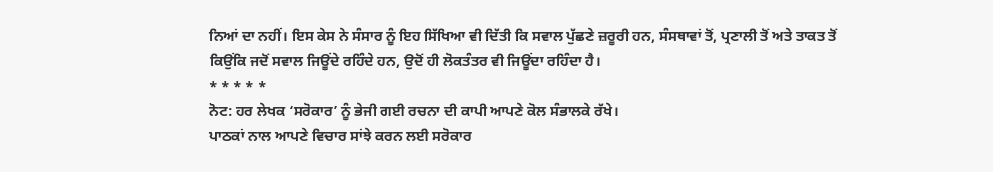ਨਿਆਂ ਦਾ ਨਹੀਂ। ਇਸ ਕੇਸ ਨੇ ਸੰਸਾਰ ਨੂੰ ਇਹ ਸਿੱਖਿਆ ਵੀ ਦਿੱਤੀ ਕਿ ਸਵਾਲ ਪੁੱਛਣੇ ਜ਼ਰੂਰੀ ਹਨ, ਸੰਸਥਾਵਾਂ ਤੋਂ, ਪ੍ਰਣਾਲੀ ਤੋਂ ਅਤੇ ਤਾਕਤ ਤੋਂ ਕਿਉਂਕਿ ਜਦੋਂ ਸਵਾਲ ਜਿਊਂਦੇ ਰਹਿੰਦੇ ਹਨ, ਉਦੋਂ ਹੀ ਲੋਕਤੰਤਰ ਵੀ ਜਿਊਂਦਾ ਰਹਿੰਦਾ ਹੈ।
* * * * *
ਨੋਟ: ਹਰ ਲੇਖਕ ‘ਸਰੋਕਾਰ’ ਨੂੰ ਭੇਜੀ ਗਈ ਰਚਨਾ ਦੀ ਕਾਪੀ ਆਪਣੇ ਕੋਲ ਸੰਭਾਲਕੇ ਰੱਖੇ।
ਪਾਠਕਾਂ ਨਾਲ ਆਪਣੇ ਵਿਚਾਰ ਸਾਂਝੇ ਕਰਨ ਲਈ ਸਰੋਕਾਰ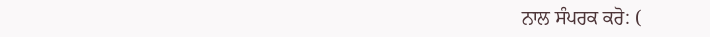ਨਾਲ ਸੰਪਰਕ ਕਰੋ: (